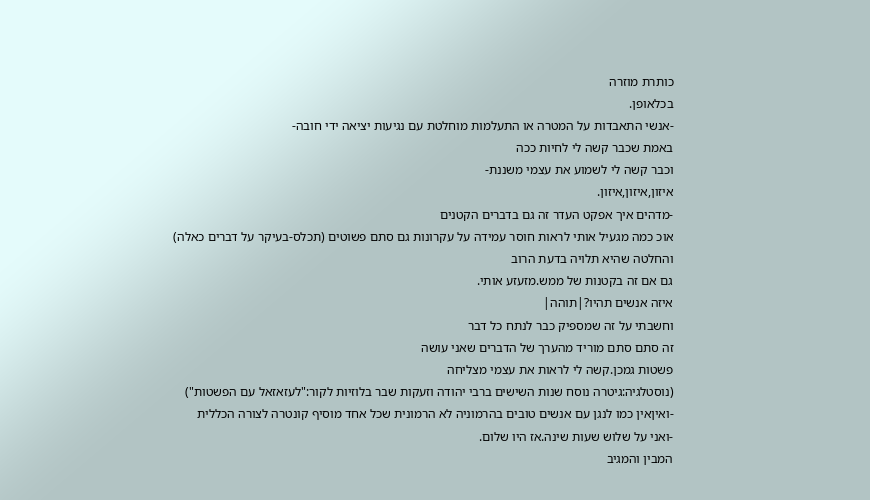כותרת מוזרה
בכלאופן.
-אנשי התאבדות על המטרה או התעלמות מוחלטת עם נגיעות יציאה ידי חובה-
באמת שכבר קשה לי לחיות ככה
וכבר קשה לי לשמוע את עצמי משננת-
איזון,איזון,איזון.
-מדהים איך אפקט העדר זה גם בדברים הקטנים
אוכ כמה מגעיל אותי לראות חוסר עמידה על עקרונות גם סתם פשוטים (תכלס-בעיקר על דברים כאלה)
והחלטה שהיא תלויה בדעת הרוב
גם אם זה בקטנות של ממש.מזעזע אותי.
איזה אנשים תהיו?|תוהה|
וחשבתי על זה שמספיק כבר לנתח כל דבר
זה סתם סתם מוריד מהערך של הדברים שאני עושה
פשטות גמכן.קשה לי לראות את עצמי מצליחה
(נוסטלגיה:גיטרה נוסח שנות השישים ברבי יהודה וזעקות שבר בלוזיות לקור:"לעזאזאל עם הפשטות")
-ואיןאין כמו לנגן עם אנשים טובים בהרמוניה לא הרמונית שכל אחד מוסיף קונטרה לצורה הכללית
-ואני על שלוש שעות שינה.אז היו שלום.
המבין והמגיב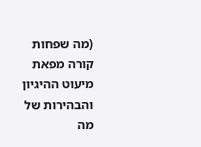(מה שפחות קורה מפאת מיעוט ההיגיון והבהירות של מה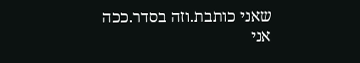שאני כותבת.וזה בסדר.ככה אני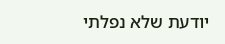יודעת שלא נפלתי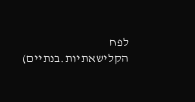לפח הקלישאתיות.בנתיים)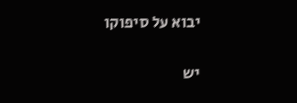יבוא על סיפוקו

יש